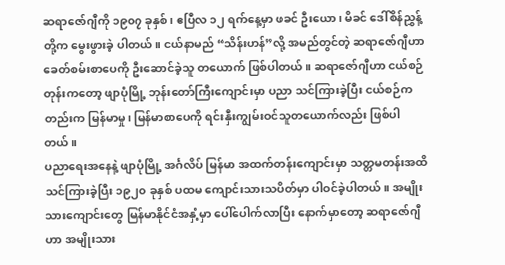ဆရာဇော်ဂျီကို ၁၉၀၇ ခုနှစ်၊ ဧပြီလ ၁၂ ရက်နေ့မှာ ဖခင် ဦးယော၊ မိခင် ဒေါ်စိန်ညွှန့်တို့က မွေးဖွားခဲ့ ပါတယ်။ ငယ်နာမည် “သိန်းဟန်”လို့ အမည်တွင်တဲ့ ဆရာဇော်ဂျီဟာ ခေတ်စမ်းစာပေကို ဦးဆောင်ခဲ့သူ တယောက် ဖြစ်ပါတယ်။ ဆရာဇော်ဂျီဟာ ငယ်စဉ်တုန်းကတော့ ဖျာပုံမြို့ ဘုန်းတော်ကြီးကျောင်းမှာ ပညာ သင်ကြားခဲ့ပြီး ငယ်စဉ်ကတည်းက မြန်မာမှု၊ မြန်မာစာပေကို ရင်းနှီးကျွမ်းဝင်သူတယောက်လည်း ဖြစ်ပါတယ်။
ပညာရေးအနေနဲ့ ဖျာပုံမြို့ အင်္ဂလိပ် မြန်မာ အထက်တန်းကျောင်းမှာ သတ္တမတန်းအထိ သင်ကြားခဲ့ပြီး ၁၉၂၀ ခုနှစ် ပထမ ကျောင်းသားသပိတ်မှာ ပါဝင်ခဲ့ပါတယ်။ အမျိုးသားကျောင်းတွေ မြန်မာနိုင်ငံအနှံ့မှာ ပေါ်ပေါက်လာပြီး နောက်မှာတော့ ဆရာဇော်ဂျီဟာ အမျိုးသား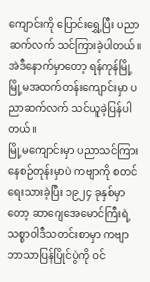ကျောင်းကို ပြောင်းရွှေ့ပြီး ပညာဆက်လက် သင်ကြားခဲ့ပါတယ်။ အဲဒီနောက်မှာတော့ ရန်ကုန်မြို့ မြို့မအထက်တန်းကျောင်းမှာ ပညာဆက်လက် သင်ယူခဲ့ပြန်ပါတယ်။
မြို့မကျောင်းမှာ ပညာသင်ကြားနေစဉ်တုန်းမှာပဲ ကဗျာကို စတင်ရေးသားခဲ့ပြီး ၁၉၂၄ ခုနှစ်မှာတော့ ဆာဂျေအေမောင်ကြီးရဲ့ သစ္စာဝါဒီသတင်းစာမှာ ကဗျာ ဘာသာပြန်ပြိုင်ပွဲကို ဝင်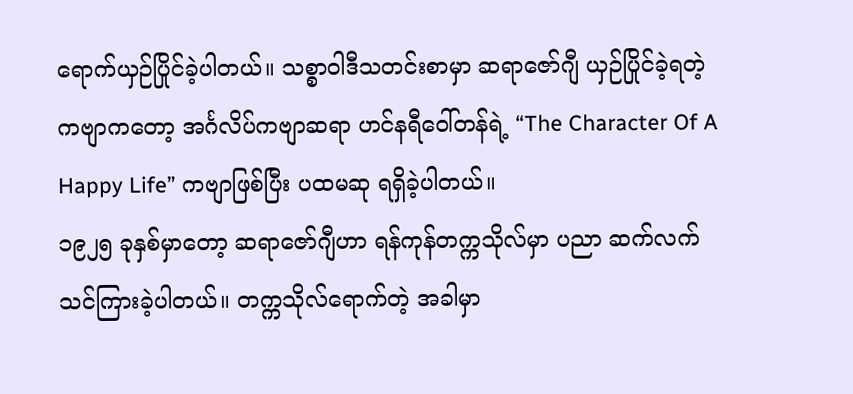ရောက်ယှဉ်ပြိုင်ခဲ့ပါတယ်။ သစ္စာဝါဒီသတင်းစာမှာ ဆရာဇော်ဂျီ ယှဉ်ပြိုင်ခဲ့ရတဲ့ ကဗျာကတော့ အင်္ဂလိပ်ကဗျာဆရာ ဟင်နရီဝေါ်တန်ရဲ့ “The Character Of A Happy Life” ကဗျာဖြစ်ပြီး ပထမဆု ရရှိခဲ့ပါတယ်။
၁၉၂၅ ခုနှစ်မှာတော့ ဆရာဇော်ဂျီဟာ ရန်ကုန်တက္ကသိုလ်မှာ ပညာ ဆက်လက် သင်ကြားခဲ့ပါတယ်။ တက္ကသိုလ်ရောက်တဲ့ အခါမှာ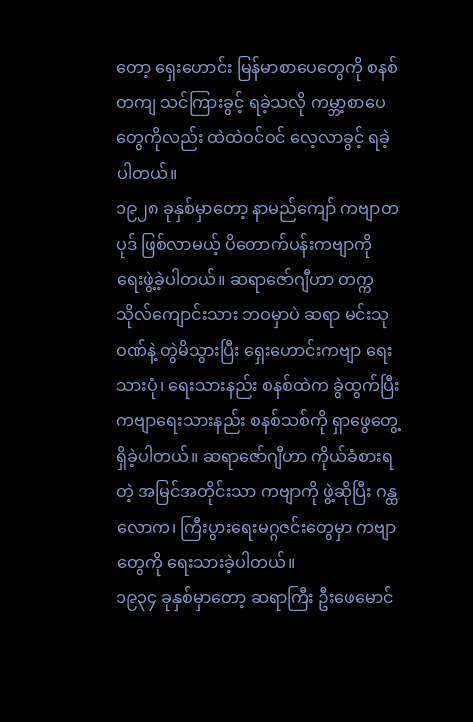တော့ ရှေးဟောင်း မြန်မာစာပေတွေကို စနစ်တကျ သင်ကြားခွင့် ရခဲ့သလို ကမ္ဘာ့စာပေတွေကိုလည်း ထဲထဲဝင်ဝင် လေ့လာခွင့် ရခဲ့ပါတယ်။
၁၉၂၈ ခုနှစ်မှာတော့ နာမည်ကျော် ကဗျာတပုဒ် ဖြစ်လာမယ့် ပိတောက်ပန်းကဗျာကို ရေးဖွဲ့ခဲ့ပါတယ်။ ဆရာဇော်ဂျီဟာ တက္ကသိုလ်ကျောင်းသား ဘဝမှာပဲ ဆရာ မင်းသုဝဏ်နဲ့ တွဲမိသွားပြီး ရှေးဟောင်းကဗျာ ရေးသားပုံ၊ ရေးသားနည်း စနစ်ထဲက ခွဲထွက်ပြီး ကဗျာရေးသားနည်း စနစ်သစ်ကို ရှာဖွေတွေ့ရှိခဲ့ပါတယ်။ ဆရာဇော်ဂျီဟာ ကိုယ်ခံစားရတဲ့ အမြင်အတိုင်းသာ ကဗျာကို ဖွဲ့ဆိုပြီး ဂန္ထလောက၊ ကြီးပွားရေးမဂ္ဂဇင်းတွေမှာ ကဗျာတွေကို ရေးသားခဲ့ပါတယ်။
၁၉၃၄ ခုနှစ်မှာတော့ ဆရာကြီး ဦးဖေမောင်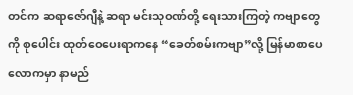တင်က ဆရာဇော်ဂျီနဲ့ ဆရာ မင်းသုဝဏ်တို့ ရေးသားကြတဲ့ ကဗျာတွေကို စုပေါင်း ထုတ်ဝေပေးရာကနေ “ခေတ်စမ်းကဗျာ”လို့ မြန်မာစာပေ လောကမှာ နာမည်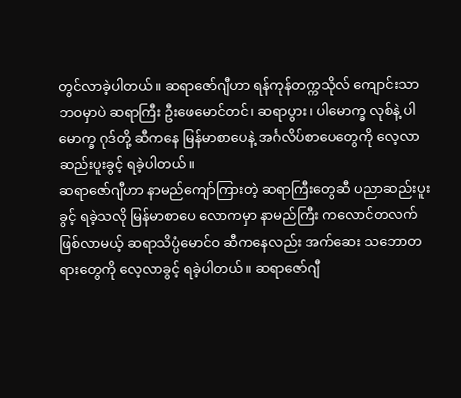တွင်လာခဲ့ပါတယ်။ ဆရာဇော်ဂျီဟာ ရန်ကုန်တက္ကသိုလ် ကျောင်းသာဘဝမှာပဲ ဆရာကြီး ဦးဖေမောင်တင်၊ ဆရာပွား၊ ပါမောက္ခ လုစ်နဲ့ ပါမောက္ခ ဂုဒ်တို့ ဆီကနေ မြန်မာစာပေနဲ့ အင်္ဂလိပ်စာပေတွေကို လေ့လာဆည်းပူးခွင့် ရခဲ့ပါတယ်။
ဆရာဇော်ဂျီဟာ နာမည်ကျော်ကြားတဲ့ ဆရာကြီးတွေဆီ ပညာဆည်းပူးခွင့် ရခဲ့သလို မြန်မာစာပေ လောကမှာ နာမည်ကြီး ကလောင်တလက် ဖြစ်လာမယ့် ဆရာသိပ္ပံမောင်ဝ ဆီကနေလည်း အက်ဆေး သဘောတရားတွေကို လေ့လာခွင့် ရခဲ့ပါတယ်။ ဆရာဇော်ဂျီ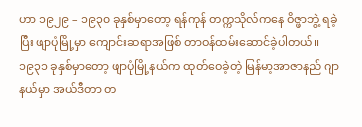ဟာ ၁၉၂၉ – ၁၉၃၀ ခုနှစ်မှာတော့ ရန်ကုန် တက္ကသိုလ်ကနေ ဝိဇ္ဖာဘွဲ့ ရခဲ့ပြီး ဖျာပုံမြို့မှာ ကျောင်းဆရာအဖြစ် တာဝန်ထမ်းဆောင်ခဲ့ပါတယ်။
၁၉၃၁ ခုနှစ်မှာတော့ ဖျာပုံမြို့နယ်က ထုတ်ဝေခဲ့တဲ့ မြန်မာ့အာဇာနည် ဂျာနယ်မှာ အယ်ဒီတာ တ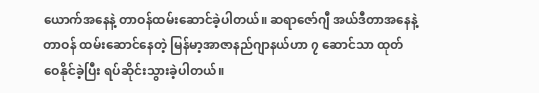ယောက်အနေနဲ့ တာဝန်ထမ်းဆောင်ခဲ့ပါတယ်။ ဆရာဇော်ဂျီ အယ်ဒီတာအနေနဲ့ တာဝန် ထမ်းဆောင်နေတဲ့ မြန်မာ့အာဇာနည်ဂျာနယ်ဟာ ၇ ဆောင်သာ ထုတ်ဝေနိုင်ခဲ့ပြီး ရပ်ဆိုင်းသွားခဲ့ပါတယ်။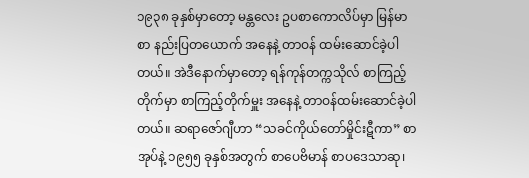၁၉၃၈ ခုနှစ်မှာတော့ မန္တလေး ဥပစာကောလိပ်မှာ မြန်မာစာ နည်းပြတယောက် အနေနဲ့ တာဝန် ထမ်းဆောင်ခဲ့ပါတယ်။ အဲဒီနောက်မှာတော့ ရန်ကုန်တက္ကသိုလ် စာကြည့်တိုက်မှာ စာကြည့်တိုက်မှူး အနေနဲ့ တာဝန်ထမ်းဆောင်ခဲ့ပါတယ်။ ဆရာဇော်ဂျီဟာ “သခင်ကိုယ်တော်မှိုင်းဋီကာ” စာအုပ်နဲ့ ၁၉၅၅ ခုနှစ်အတွက် စာပေဗိမာန် စာပဒေသာဆု၊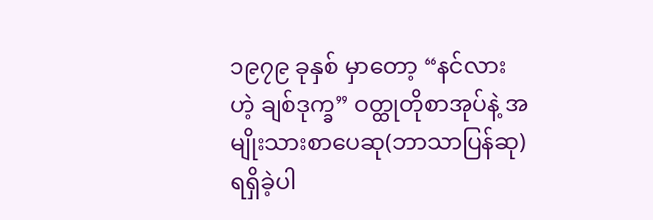၁၉၇၉ ခုနှစ် မှာတော့ “နင်လားဟဲ့ ချစ်ဒုက္ခ” ဝတ္ထုတိုစာအုပ်နဲ့ အမျိုးသားစာပေဆု(ဘာသာပြန်ဆု) ရရှိခဲ့ပါ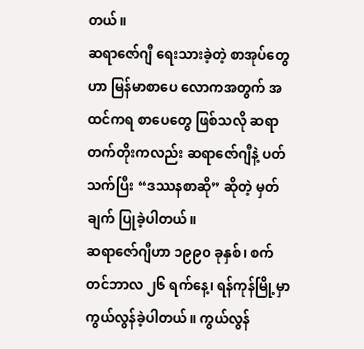တယ်။
ဆရာဇော်ဂျီ ရေးသားခဲ့တဲ့ စာအုပ်တွေဟာ မြန်မာစာပေ လောကအတွက် အထင်ကရ စာပေတွေ ဖြစ်သလို ဆရာတက်တိုးကလည်း ဆရာဇော်ဂျီနဲ့ ပတ်သက်ပြီး “ဒဿနစာဆို” ဆိုတဲ့ မှတ်ချက် ပြုခဲ့ပါတယ်။
ဆရာဇော်ဂျီဟာ ၁၉၉၀ ခုနှစ်၊ စက်တင်ဘာလ ၂၆ ရက်နေ့၊ ရန်ကုန်မြို့မှာ ကွယ်လွန်ခဲ့ပါတယ်။ ကွယ်လွန်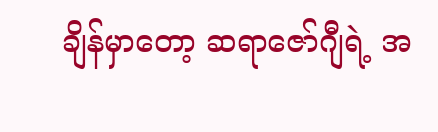ချိန်မှာတော့ ဆရာဇော်ဂျီရဲ့ အ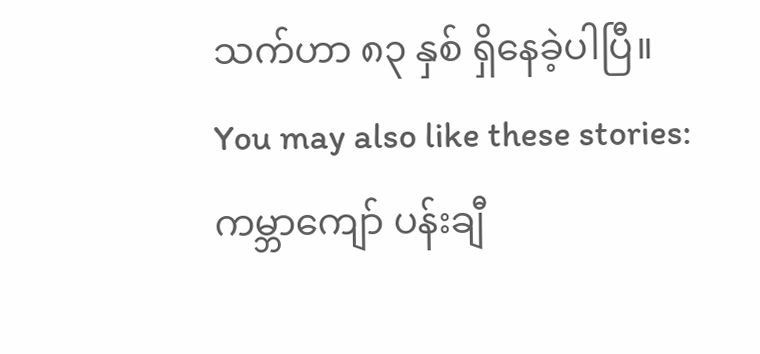သက်ဟာ ၈၃ နှစ် ရှိနေခဲ့ပါပြီ။
You may also like these stories:
ကမ္ဘာကျော် ပန်းချီ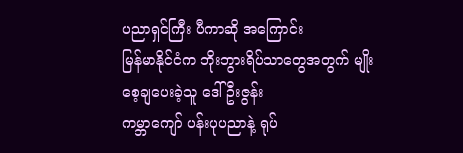ပညာရှင်ကြီး ပီကာဆို အကြောင်း
မြန်မာနိုင်ငံက ဘိုးဘွားရိပ်သာတွေအတွက် မျိုးစေ့ချပေးခဲ့သူ ဒေါ်ဦးဇွန်း
ကမ္ဘာကျော် ပန်းပုပညာနဲ့ ရုပ်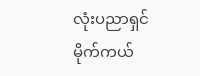လုံးပညာရှင် မိုက်ကယ်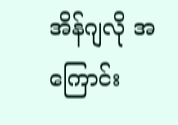အိန်ဂျလို အကြောင်း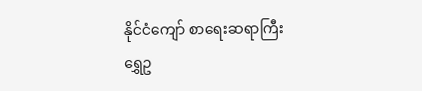နိုင်ငံကျော် စာရေးဆရာကြီး ရွှေဥ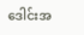ဒေါင်းအ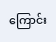ကြောင်း